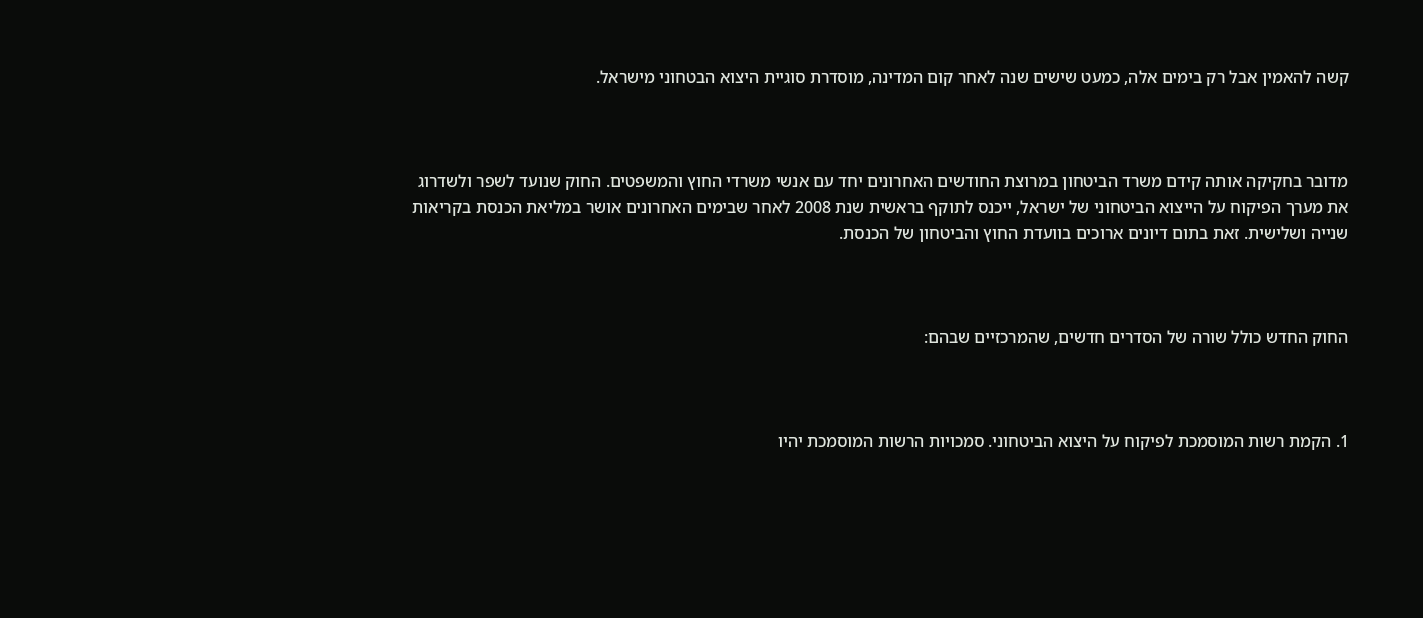קשה להאמין אבל רק בימים אלה, כמעט שישים שנה לאחר קום המדינה, מוסדרת סוגיית היצוא הבטחוני מישראל.



מדובר בחקיקה אותה קידם משרד הביטחון במרוצת החודשים האחרונים יחד עם אנשי משרדי החוץ והמשפטים. החוק שנועד לשפר ולשדרוג את מערך הפיקוח על הייצוא הביטחוני של ישראל, ייכנס לתוקף בראשית שנת 2008 לאחר שבימים האחרונים אושר במליאת הכנסת בקריאות שנייה ושלישית. זאת בתום דיונים ארוכים בוועדת החוץ והביטחון של הכנסת.



החוק החדש כולל שורה של הסדרים חדשים, שהמרכזיים שבהם:



1. הקמת רשות המוסמכת לפיקוח על היצוא הביטחוני. סמכויות הרשות המוסמכת יהיו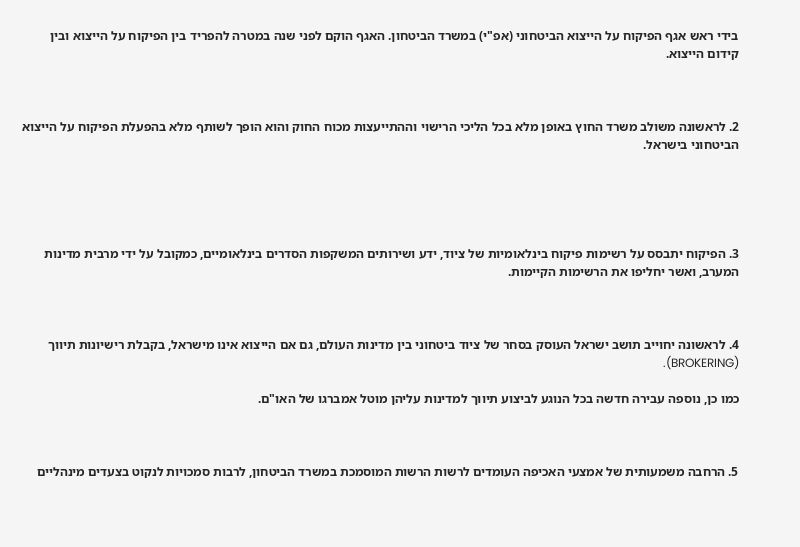בידי ראש אגף הפיקוח על הייצוא הביטחוני (אפ"י) במשרד הביטחון. האגף הוקם לפני שנה במטרה להפריד בין הפיקוח על הייצוא ובין קידום הייצוא.



2. לראשונה משולב משרד החוץ באופן מלא בכל הליכי הרישוי וההתייעצות מכוח החוק והוא הופך לשותף מלא בהפעלת הפיקוח על הייצוא הביטחוני בישראל.





3. הפיקוח יתבסס על רשימות פיקוח בינלאומיות של ציוד, ידע ושירותים המשקפות הסדרים בינלאומיים, כמקובל על ידי מרבית מדינות המערב, ואשר יחליפו את הרשימות הקיימות.



4. לראשונה יחוייב תושב ישראל העוסק בסחר של ציוד ביטחוני בין מדינות העולם, גם אם הייצוא אינו מישראל, בקבלת רישיונות תיווך (BROKERING).

כמו כן, נוספה עבירה חדשה בכל הנוגע לביצוע תיווך למדינות עליהן מוטל אמברגו של האו"ם.



5. הרחבה משמעותית של אמצעי האכיפה העומדים לרשות הרשות המוסמכת במשרד הביטחון, לרבות סמכויות לנקוט בצעדים מינהליים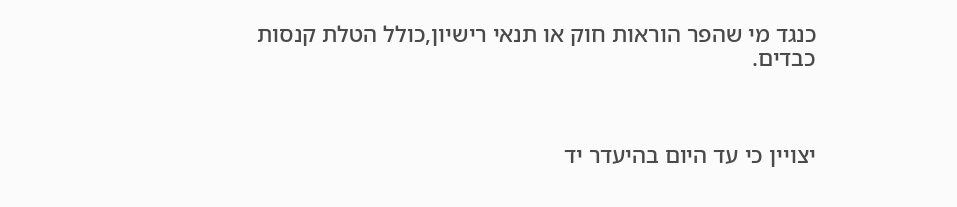כנגד מי שהפר הוראות חוק או תנאי רישיון,כולל הטלת קנסות כבדים.



יצויין כי עד היום בהיעדר יד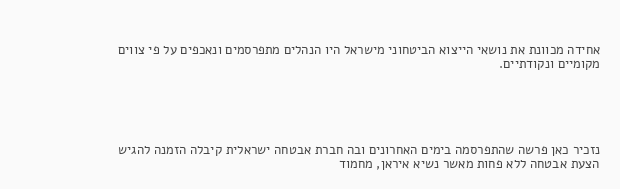אחידה מכוונת את נושאי הייצוא הביטחוני מישראל היו הנהלים מתפרסמים ונאכפים על פי צווים מקומיים ונקודתיים.





נזכיר כאן פרשה שהתפרסמה בימים האחרונים ובה חברת אבטחה ישראלית קיבלה הזמנה להגיש הצעת אבטחה ללא פחות מאשר נשיא איראן, מחמוד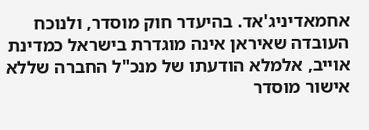אחמאדיניג'אד. בהיעדר חוק מוסדר, ולנוכח העובדה שאיראן אינה מוגדרת בישראל כמדינת אוייב, אלמלא הודעתו של מנכ"ל החברה שללא אישור מוסדר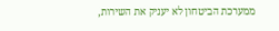ממערכת הביטחון לא יעניק את השירות,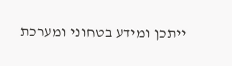ייתכן ומידע בטחוני ומערכת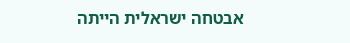אבטחה ישראלית הייתה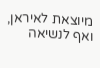מיוצאת לאיראן, ואף לנשיאה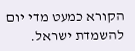הקורא כמעט מדי יום להשמדת ישראל.